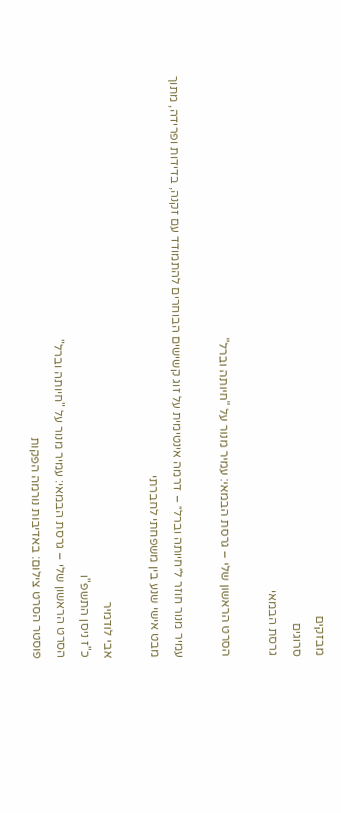מבזקים
סרוגים
גרסת הבמאי

הסרט הראשון שלי – גרסת הבמאי: עמיר מנור על "חיותה וברל"

עמיר מנור חוזר ל״חיותה וברל״ – דרמה אינטימית על זוג קשישים הבוחרים להתמודד עם זקנה, בדידות ופרידה, מתוך מבט אישי שנע בין משפחתי לחברתי

אבי לודמיר
כ"ז ניסן התשפ"ו
הסרט הראשון שלי – גרסת הבמאי: עמיר מנור על "חיותה וברל"
פוסטר הסרט צילום: באדיבות נורמה הפקות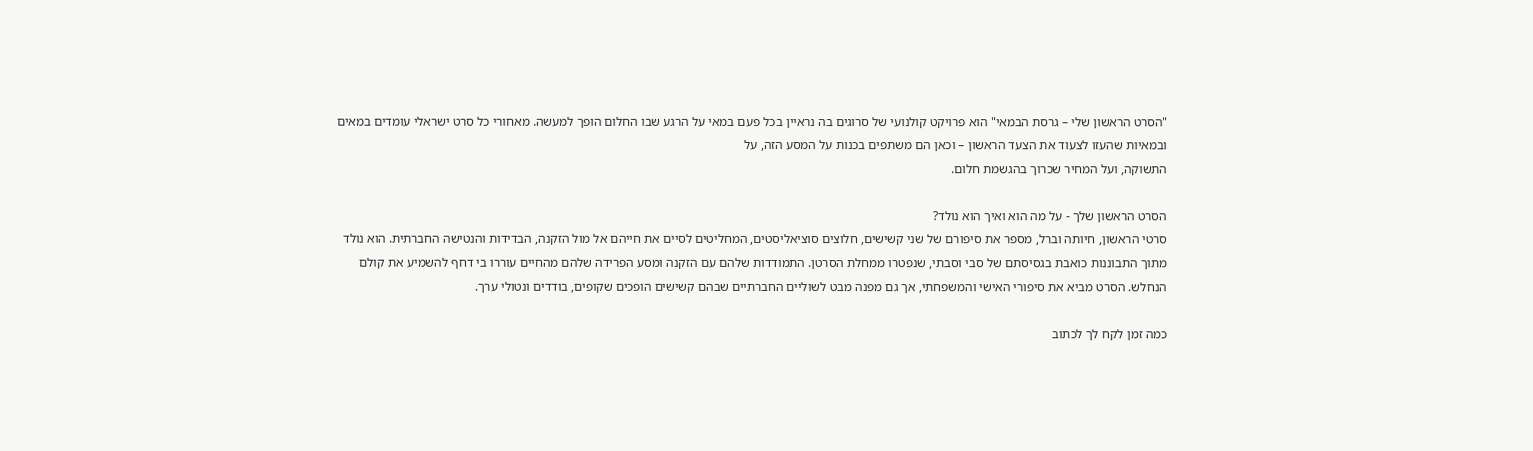"הסרט הראשון שלי – גרסת הבמאי" הוא פרויקט קולנועי של סרוגים בה נראיין בכל פעם במאי על הרגע שבו החלום הופך למעשה. מאחורי כל סרט ישראלי עומדים במאים ובמאיות שהעזו לצעוד את הצעד הראשון – וכאן הם משתפים בכנות על המסע הזה, על
התשוקה, ועל המחיר שכרוך בהגשמת חלום.

הסרט הראשון שלך - על מה הוא ואיך הוא נולד?
סרטי הראשון, חיותה וברל, מספר את סיפורם של שני קשישים, חלוצים סוציאליסטים, המחליטים לסיים את חייהם אל מול הזקנה, הבדידות והנטישה החברתית. הוא נולד מתוך התבוננות כואבת בגסיסתם של סבי וסבתי, שנפטרו ממחלת הסרטן. התמודדות שלהם עם הזקנה ומסע הפרידה שלהם מהחיים עוררו בי דחף להשמיע את קולם הנחלש. הסרט מביא את סיפורי האישי והמשפחתי, אך גם מפנה מבט לשוליים החברתיים שבהם קשישים הופכים שקופים, בודדים ונטולי ערך.

כמה זמן לקח לך לכתוב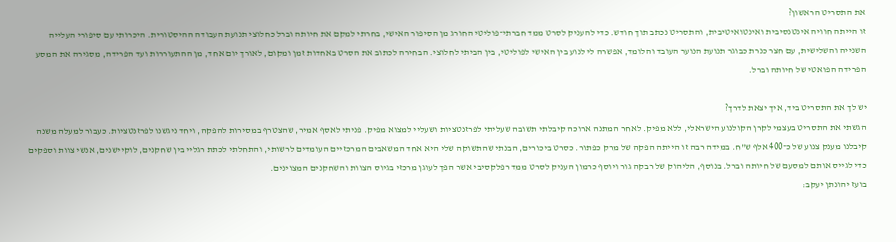את התסריט הראשון?
זו הייתה חוויה אינטנסיבית ואינטואיטיבית, והתסריט נכתב תוך חודש. כדי להעניק לסרט ממד חברתי־פוליטי החורג מן הסיפור האישי, בחרתי למקם את חיותה וברל כחלוצי תנועת העבודה ההיסטורית. היכרותי עם סיפורי העלייה השנייה והשלישית, עם חצר כנרת כבוגר תנועת הנוער העובד והלומד, אפשרה לי לנוע בין האישי לפוליטי, בין הביתי לחלוצי. הבחירה לכתוב את הסרט באחדות זמן ומקום, לאורך יום אחד, מן ההתעוררות ועד הפרידה, מסגירה את המסע הפרידה הפואטי של חיותה וברל.

יש לך את התסריט ביד, איך יצאת לדרך?
הגשתי את התסריט בעצמי לקרן הקולנוע הישראלי, ללא מפיק. לאחר המתנה ארוכה קיבלתי תשובה שעליתי לפרזנטציות ושעליי למצוא מפיק. פניתי לאסף אמיר, שהצטרף במסירות להפקה, ויחד ניגשנו לפרזנטציות. כעבור למעלה משנה קיבלנו מענק צנוע של כ־400 אלף ש"ח. במידה רבה זו הייתה הפקה של מרק כפתור. כסרט ביכורים, הבנתי שהתשוקה שלי היא אחד המשאבים המרכזיים העומדים לרשותי, והתחלתי לכתת רגליי בין שחקנים, לוקיישנים, אנשי צוות וספקים כדי לגייס אותם למסעם של חיותה וברל. בנוסף, הליהוק של רבקה גור ויוסף כרמון העניק לסרט ממד רפלקסיבי אשר הפך לעוגן מרכזי בגיוס הצוות והשחקנים המצוינים.
בועז יהונתן יעקב: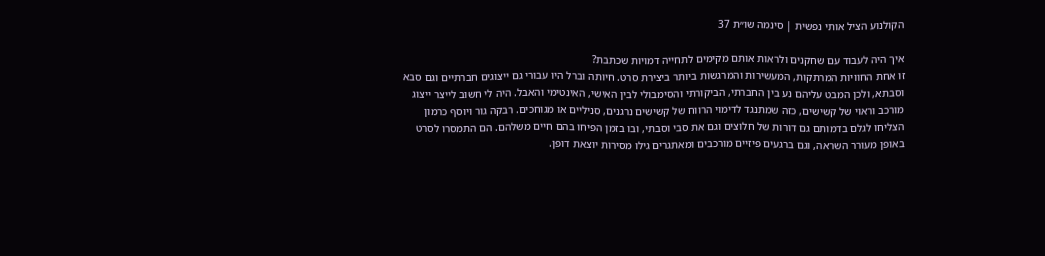הקולנוע הציל אותי נפשית | סינמה שו״ת 37

איך היה לעבוד עם שחקנים ולראות אותם מקימים לתחייה דמויות שכתבת?
זו אחת החוויות המרתקות, המעשירות והמרגשות ביותר ביצירת סרט. חיותה וברל היו עבורי גם ייצוגים חברתיים וגם סבא וסבתא, ולכן המבט עליהם נע בין החברתי, הביקורתי והסימבולי לבין האישי, האינטימי והאבל. היה לי חשוב לייצר ייצוג מורכב וראוי של קשישים, כזה שמתנגד לדימוי הרווח של קשישים נרגנים, סניליים או מגוחכים. רבקה גור ויוסף כרמון הצליחו לגלם בדמותם גם דורות של חלוצים וגם את סבי וסבתי, ובו בזמן הפיחו בהם חיים משלהם. הם התמסרו לסרט באופן מעורר השראה, וגם ברגעים פיזיים מורכבים ומאתגרים גילו מסירות יוצאת דופן.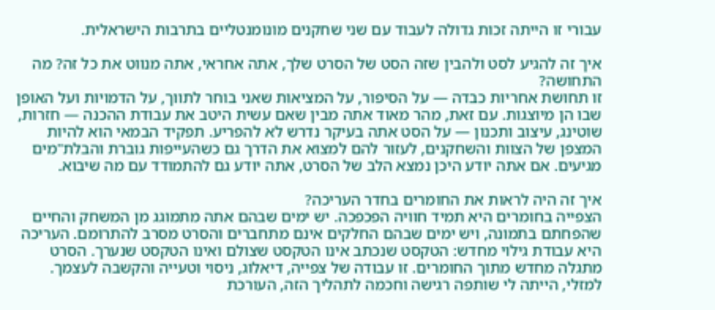עבורי זו הייתה זכות גדולה לעבוד עם שני שחקנים מונומנטליים בתרבות הישראלית.

איך זה להגיע לסט ולהבין שזה הסט של הסרט שלך, אתה אחראי, אתה מנווט את כל זה? מה התחושה?
זו תחושת אחריות כבדה — על הסיפור, על המציאות שאני בוחר לתווך, על הדמויות ועל האופן שבו הן מיוצגות. עם זאת, מהר מאוד אתה מבין שאם עשית היטב את עבודת ההכנה — חזרות, שוטינג, עיצוב ותכנון — על הסט אתה בעיקר נדרש לא להפריע. תפקיד הבמאי הוא להיות המצפן של הצוות והשחקנים, לעזור להם למצוא את הדרך גם כשהעייפות גוברת והבלת"מים מגיעים. אם אתה יודע היכן נמצא הלב של הסרט, אתה יודע גם להתמודד עם מה שיבוא.

איך זה היה לראות את החומרים בחדר העריכה?
הצפייה בחומרים היא תמיד חוויה הפכפכה. יש ימים שבהם אתה מתמוגג מן המשחק והחיים שהפחתם בתמונה, ויש ימים שבהם החלקים אינם מתחברים והסרט מסרב להתרומם. העריכה היא עבודת גילוי מחדש: הטקסט שנכתב אינו הטקסט שצולם ואינו הטקסט שנערך. הסרט מתגלה מחדש מתוך החומרים. זו עבודה של צפייה, דיאלוג, ניסוי וטעייה והקשבה לעצמך. למזלי, הייתה לי שותפה רגישה וחכמה לתהליך הזה, העורכת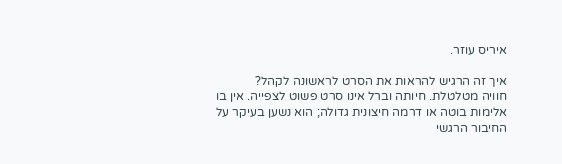איריס עוזר.

איך זה הרגיש להראות את הסרט לראשונה לקהל?
חוויה מטלטלת. חיותה וברל אינו סרט פשוט לצפייה. אין בו אלימות בוטה או דרמה חיצונית גדולה; הוא נשען בעיקר על החיבור הרגשי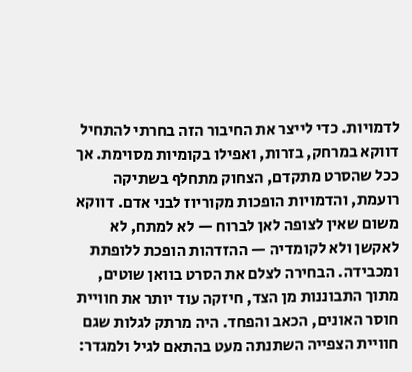לדמויות. כדי לייצר את החיבור הזה בחרתי להתחיל דווקא במרחק, בזרות, ואפילו בקומיות מסוימת. אך ככל שהסרט מתקדם, הצחוק מתחלף בשתיקה רועמת, והדמויות הופכות מקוריוז לבני אדם. דווקא משום שאין לצופה לאן לברוח — לא למתח, לא לאקשן ולא לקומדיה — ההזדהות הופכת ללופתת ומכבידה. הבחירה לצלם את הסרט בוואן שוטים, מתוך התבוננות מן הצד, חיזקה עוד יותר את חוויית חוסר האונים, הכאב והפחד. היה מרתק לגלות שגם חוויית הצפייה השתנתה מעט בהתאם לגיל ולמגדר: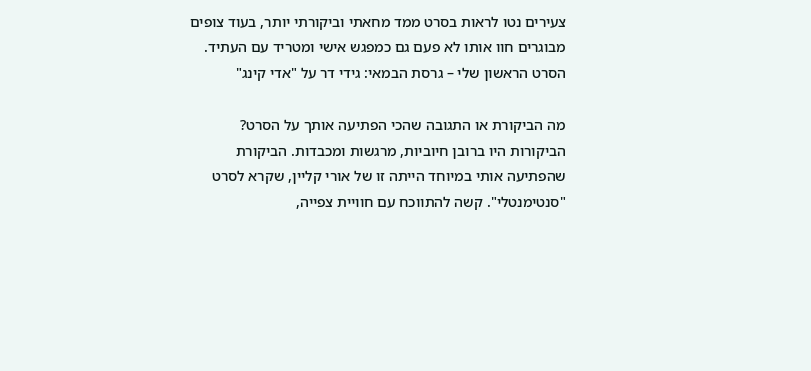צעירים נטו לראות בסרט ממד מחאתי וביקורתי יותר, בעוד צופים מבוגרים חוו אותו לא פעם גם כמפגש אישי ומטריד עם העתיד.
הסרט הראשון שלי – גרסת הבמאי: גידי דר על "אדי קינג"

מה הביקורת או התגובה שהכי הפתיעה אותך על הסרט?
הביקורות היו ברובן חיוביות, מרגשות ומכבדות. הביקורת שהפתיעה אותי במיוחד הייתה זו של אורי קליין, שקרא לסרט "סנטימנטלי". קשה להתווכח עם חוויית צפייה,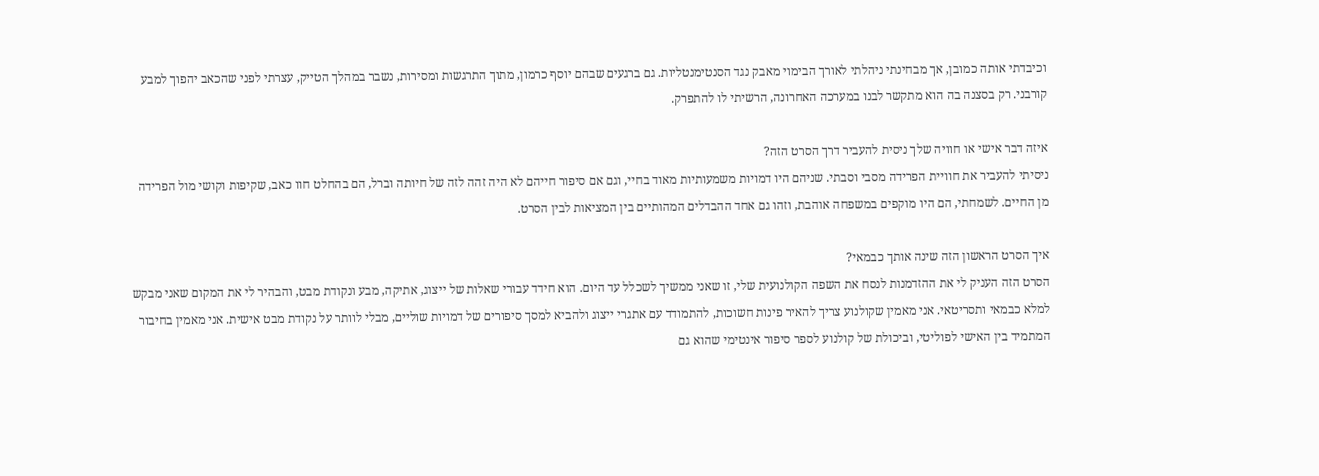וכיבדתי אותה כמובן, אך מבחינתי ניהלתי לאורך הבימוי מאבק נגד הסנטימנטליות. גם ברגעים שבהם יוסף כרמון, מתוך התרגשות ומסירות, נשבר במהלך הטייק, עצרתי לפני שהכאב יהפוך למבע קורבני. רק בסצנה בה הוא מתקשר לבנו במערכה האחרונה, הרשיתי לו להתפרק.

איזה דבר אישי או חוויה שלך ניסית להעביר דרך הסרט הזה?
ניסיתי להעביר את חוויית הפרידה מסבי וסבתי. שניהם היו דמויות משמעותיות מאוד בחיי, וגם אם סיפור חייהם לא היה זהה לזה של חיותה וברל, הם בהחלט חוו כאב, שקיפות וקושי מול הפרידה מן החיים. לשמחתי, הם היו מוקפים במשפחה אוהבת, וזהו גם אחד ההבדלים המהותיים בין המציאות לבין הסרט.

איך הסרט הראשון הזה שינה אותך כבמאי?
הסרט הזה העניק לי את ההזדמנות לנסח את השפה הקולנועית שלי, זו שאני ממשיך לשכלל עד היום. הוא חידד עבורי שאלות של ייצוג, אתיקה, מבע ונקודת מבט, והבהיר לי את המקום שאני מבקש למלא כבמאי ותסריטאי. אני מאמין שקולנוע צריך להאיר פינות חשוכות, להתמודד עם אתגרי ייצוג ולהביא למסך סיפורים של דמויות שוליים, מבלי לוותר על נקודת מבט אישית. אני מאמין בחיבור המתמיד בין האישי לפוליטי, וביכולת של קולנוע לספר סיפור אינטימי שהוא גם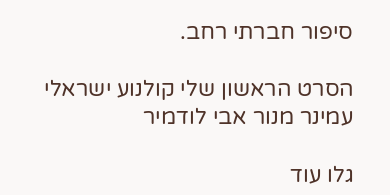סיפור חברתי רחב.

הסרט הראשון שלי קולנוע ישראלי עמינר מנור אבי לודמיר

גלו עוד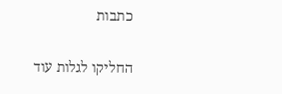כתבות

החליקו לגלות עוד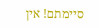סיימתם! אין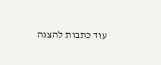עוד כתבות להצגה